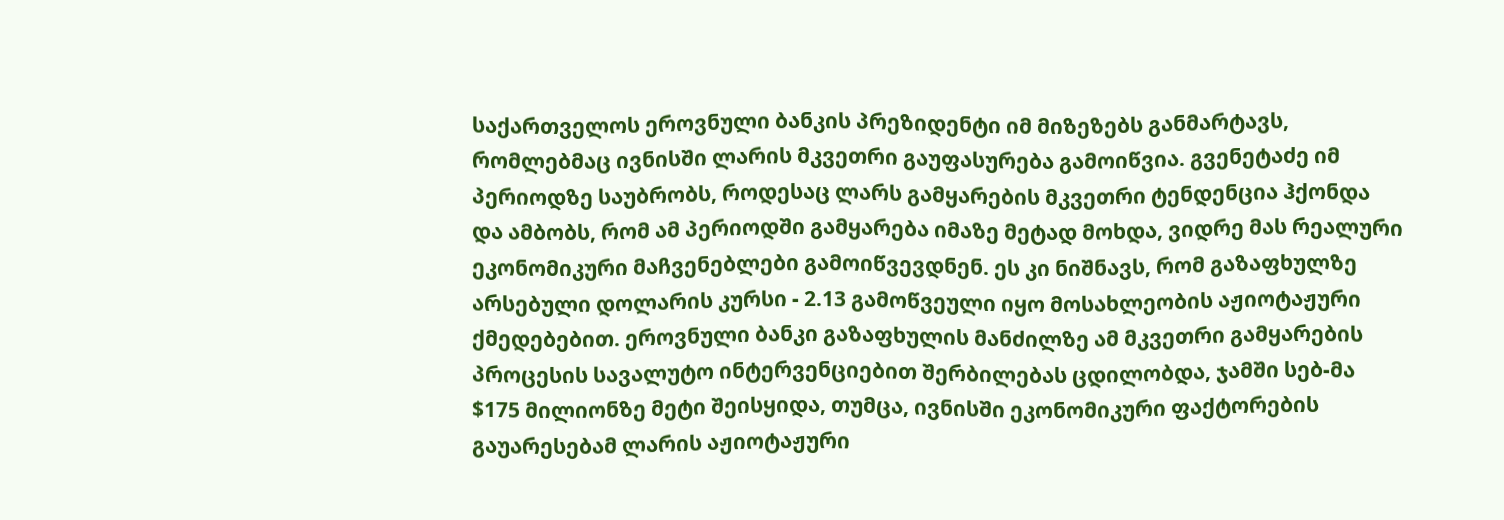საქართველოს ეროვნული ბანკის პრეზიდენტი იმ მიზეზებს განმარტავს, რომლებმაც ივნისში ლარის მკვეთრი გაუფასურება გამოიწვია. გვენეტაძე იმ პერიოდზე საუბრობს, როდესაც ლარს გამყარების მკვეთრი ტენდენცია ჰქონდა და ამბობს, რომ ამ პერიოდში გამყარება იმაზე მეტად მოხდა, ვიდრე მას რეალური ეკონომიკური მაჩვენებლები გამოიწვევდნენ. ეს კი ნიშნავს, რომ გაზაფხულზე არსებული დოლარის კურსი - 2.13 გამოწვეული იყო მოსახლეობის აჟიოტაჟური ქმედებებით. ეროვნული ბანკი გაზაფხულის მანძილზე ამ მკვეთრი გამყარების პროცესის სავალუტო ინტერვენციებით შერბილებას ცდილობდა, ჯამში სებ-მა $175 მილიონზე მეტი შეისყიდა, თუმცა, ივნისში ეკონომიკური ფაქტორების გაუარესებამ ლარის აჟიოტაჟური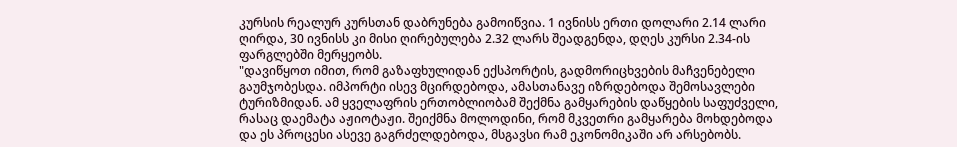კურსის რეალურ კურსთან დაბრუნება გამოიწვია. 1 ივნისს ერთი დოლარი 2.14 ლარი ღირდა, 30 ივნისს კი მისი ღირებულება 2.32 ლარს შეადგენდა, დღეს კურსი 2.34-ის ფარგლებში მერყეობს.
"დავიწყოთ იმით, რომ გაზაფხულიდან ექსპორტის, გადმორიცხვების მაჩვენებელი გაუმჯობესდა. იმპორტი ისევ მცირდებოდა, ამასთანავე იზრდებოდა შემოსავლები ტურიზმიდან. ამ ყველაფრის ერთობლიობამ შექმნა გამყარების დაწყების საფუძველი, რასაც დაემატა აჟიოტაჟი. შეიქმნა მოლოდინი, რომ მკვეთრი გამყარება მოხდებოდა და ეს პროცესი ასევე გაგრძელდებოდა, მსგავსი რამ ეკონომიკაში არ არსებობს.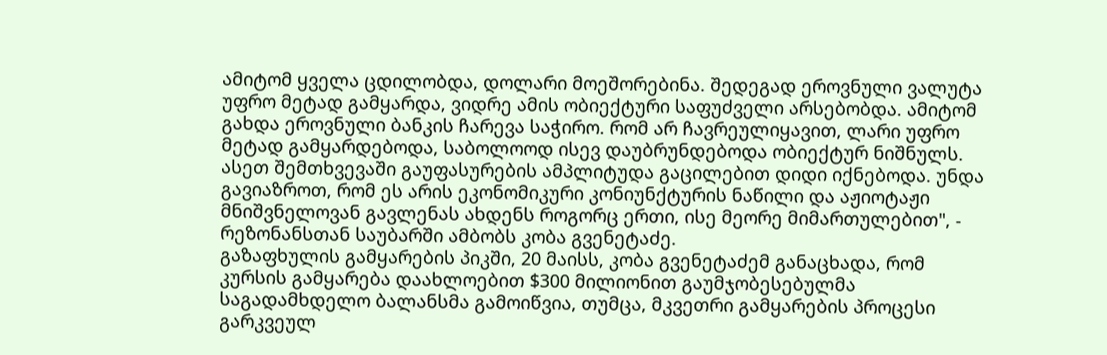ამიტომ ყველა ცდილობდა, დოლარი მოეშორებინა. შედეგად ეროვნული ვალუტა უფრო მეტად გამყარდა, ვიდრე ამის ობიექტური საფუძველი არსებობდა. ამიტომ გახდა ეროვნული ბანკის ჩარევა საჭირო. რომ არ ჩავრეულიყავით, ლარი უფრო მეტად გამყარდებოდა, საბოლოოდ ისევ დაუბრუნდებოდა ობიექტურ ნიშნულს. ასეთ შემთხვევაში გაუფასურების ამპლიტუდა გაცილებით დიდი იქნებოდა. უნდა გავიაზროთ, რომ ეს არის ეკონომიკური კონიუნქტურის ნაწილი და აჟიოტაჟი მნიშვნელოვან გავლენას ახდენს როგორც ერთი, ისე მეორე მიმართულებით", - რეზონანსთან საუბარში ამბობს კობა გვენეტაძე.
გაზაფხულის გამყარების პიკში, 20 მაისს, კობა გვენეტაძემ განაცხადა, რომ კურსის გამყარება დაახლოებით $300 მილიონით გაუმჯობესებულმა საგადამხდელო ბალანსმა გამოიწვია, თუმცა, მკვეთრი გამყარების პროცესი გარკვეულ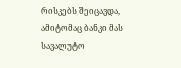რისკებს შეიცავდა, ამიტომაც ბანკი მას სავალუტო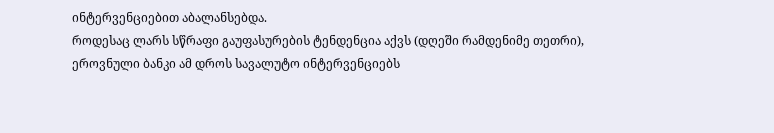ინტერვენციებით აბალანსებდა.
როდესაც ლარს სწრაფი გაუფასურების ტენდენცია აქვს (დღეში რამდენიმე თეთრი), ეროვნული ბანკი ამ დროს სავალუტო ინტერვენციებს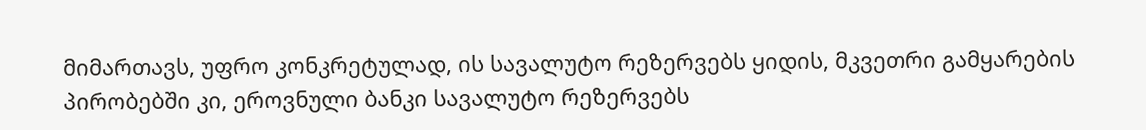მიმართავს, უფრო კონკრეტულად, ის სავალუტო რეზერვებს ყიდის, მკვეთრი გამყარების პირობებში კი, ეროვნული ბანკი სავალუტო რეზერვებს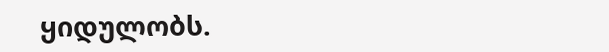ყიდულობს.